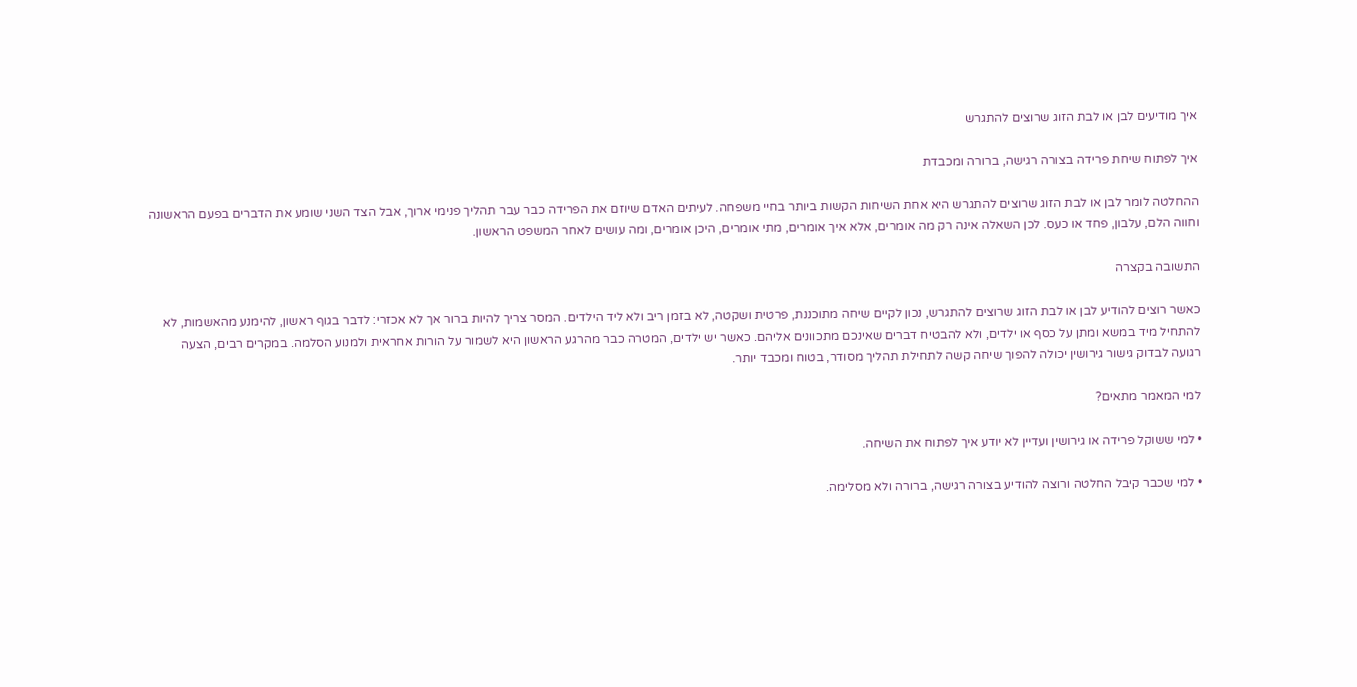איך מודיעים לבן או לבת הזוג שרוצים להתגרש

איך לפתוח שיחת פרידה בצורה רגישה, ברורה ומכבדת

ההחלטה לומר לבן או לבת הזוג שרוצים להתגרש היא אחת השיחות הקשות ביותר בחיי משפחה. לעיתים האדם שיוזם את הפרידה כבר עבר תהליך פנימי ארוך, אבל הצד השני שומע את הדברים בפעם הראשונה וחווה הלם, עלבון, פחד או כעס. לכן השאלה אינה רק מה אומרים, אלא איך אומרים, מתי אומרים, היכן אומרים, ומה עושים לאחר המשפט הראשון.

התשובה בקצרה

כאשר רוצים להודיע לבן או לבת הזוג שרוצים להתגרש, נכון לקיים שיחה מתוכננת, פרטית ושקטה, לא בזמן ריב ולא ליד הילדים. המסר צריך להיות ברור אך לא אכזרי: לדבר בגוף ראשון, להימנע מהאשמות, לא להתחיל מיד במשא ומתן על כסף או ילדים, ולא להבטיח דברים שאינכם מתכוונים אליהם. כאשר יש ילדים, המטרה כבר מהרגע הראשון היא לשמור על הורות אחראית ולמנוע הסלמה. במקרים רבים, הצעה רגועה לבדוק גישור גירושין יכולה להפוך שיחה קשה לתחילת תהליך מסודר, בטוח ומכבד יותר.

למי המאמר מתאים?

• למי ששוקל פרידה או גירושין ועדיין לא יודע איך לפתוח את השיחה.

• למי שכבר קיבל החלטה ורוצה להודיע בצורה רגישה, ברורה ולא מסלימה.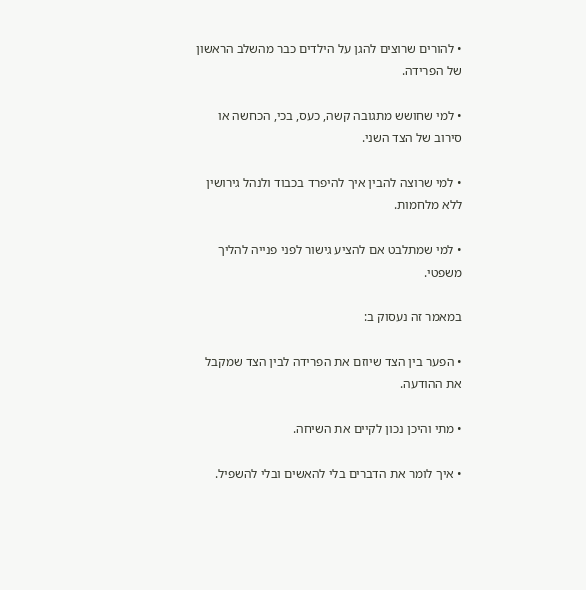• להורים שרוצים להגן על הילדים כבר מהשלב הראשון של הפרידה.

• למי שחושש מתגובה קשה, כעס, בכי, הכחשה או סירוב של הצד השני.

• למי שרוצה להבין איך להיפרד בכבוד ולנהל גירושין ללא מלחמות.

• למי שמתלבט אם להציע גישור לפני פנייה להליך משפטי.

במאמר זה נעסוק ב:

• הפער בין הצד שיוזם את הפרידה לבין הצד שמקבל את ההודעה.

• מתי והיכן נכון לקיים את השיחה.

• איך לומר את הדברים בלי להאשים ובלי להשפיל.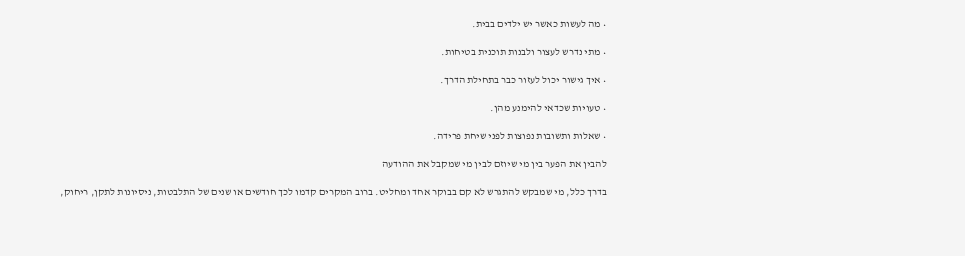• מה לעשות כאשר יש ילדים בבית.

• מתי נדרש לעצור ולבנות תוכנית בטיחות.

• איך גישור יכול לעזור כבר בתחילת הדרך.

• טעויות שכדאי להימנע מהן.

• שאלות ותשובות נפוצות לפני שיחת פרידה.

להבין את הפער בין מי שיוזם לבין מי שמקבל את ההודעה

בדרך כלל, מי שמבקש להתגרש לא קם בבוקר אחד ומחליט. ברוב המקרים קדמו לכך חודשים או שנים של התלבטות, ניסיונות לתקן, ריחוק,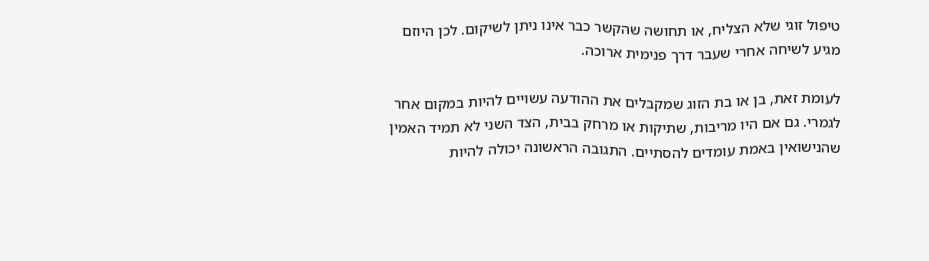טיפול זוגי שלא הצליח, או תחושה שהקשר כבר אינו ניתן לשיקום. לכן היוזם מגיע לשיחה אחרי שעבר דרך פנימית ארוכה.

לעומת זאת, בן או בת הזוג שמקבלים את ההודעה עשויים להיות במקום אחר לגמרי. גם אם היו מריבות, שתיקות או מרחק בבית, הצד השני לא תמיד האמין שהנישואין באמת עומדים להסתיים. התגובה הראשונה יכולה להיות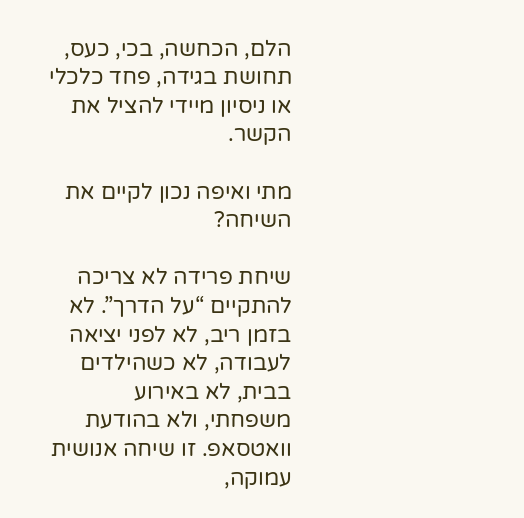הלם, הכחשה, בכי, כעס, תחושת בגידה, פחד כלכלי או ניסיון מיידי להציל את הקשר.

מתי ואיפה נכון לקיים את השיחה?

שיחת פרידה לא צריכה להתקיים “על הדרך”. לא בזמן ריב, לא לפני יציאה לעבודה, לא כשהילדים בבית, לא באירוע משפחתי, ולא בהודעת וואטסאפ. זו שיחה אנושית עמוקה,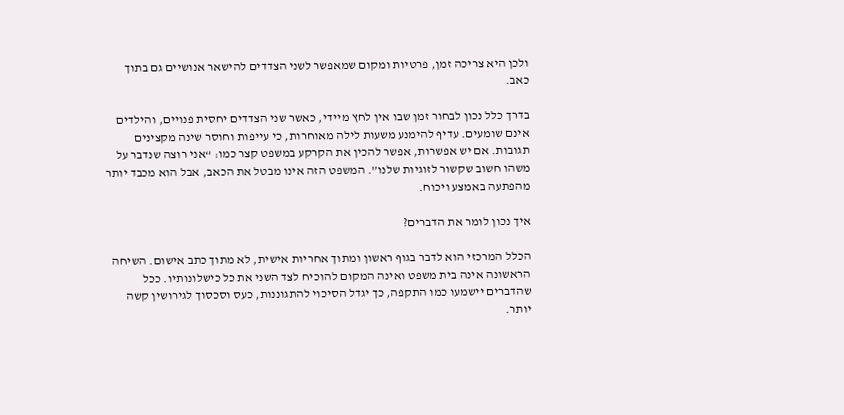ולכן היא צריכה זמן, פרטיות ומקום שמאפשר לשני הצדדים להישאר אנושיים גם בתוך כאב.

בדרך כלל נכון לבחור זמן שבו אין לחץ מיידי, כאשר שני הצדדים יחסית פנויים, והילדים אינם שומעים. עדיף להימנע משעות לילה מאוחרות, כי עייפות וחוסר שינה מקצינים תגובות. אם יש אפשרות, אפשר להכין את הקרקע במשפט קצר כמו: “אני רוצה שנדבר על משהו חשוב שקשור לזוגיות שלנו”. המשפט הזה אינו מבטל את הכאב, אבל הוא מכבד יותר מהפתעה באמצע ויכוח.

איך נכון לומר את הדברים?

הכלל המרכזי הוא לדבר בגוף ראשון ומתוך אחריות אישית, לא מתוך כתב אישום. השיחה הראשונה אינה בית משפט ואינה המקום להוכיח לצד השני את כל כישלונותיו. ככל שהדברים יישמעו כמו התקפה, כך יגדל הסיכוי להתגוננות, כעס וסכסוך לגירושין קשה יותר.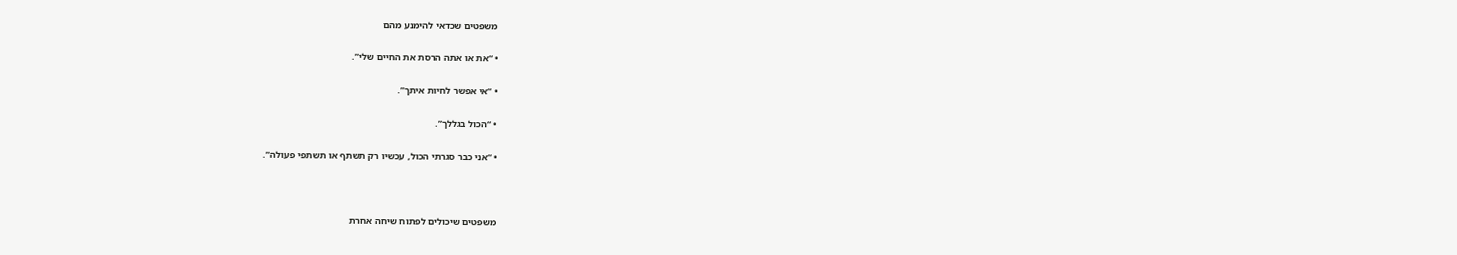משפטים שכדאי להימנע מהם

• “את או אתה הרסת את החיים שלי”.

• “אי אפשר לחיות איתך”.

• “הכול בגללך”.

• “אני כבר סגרתי הכול, עכשיו רק תשתף או תשתפי פעולה”.



משפטים שיכולים לפתוח שיחה אחרת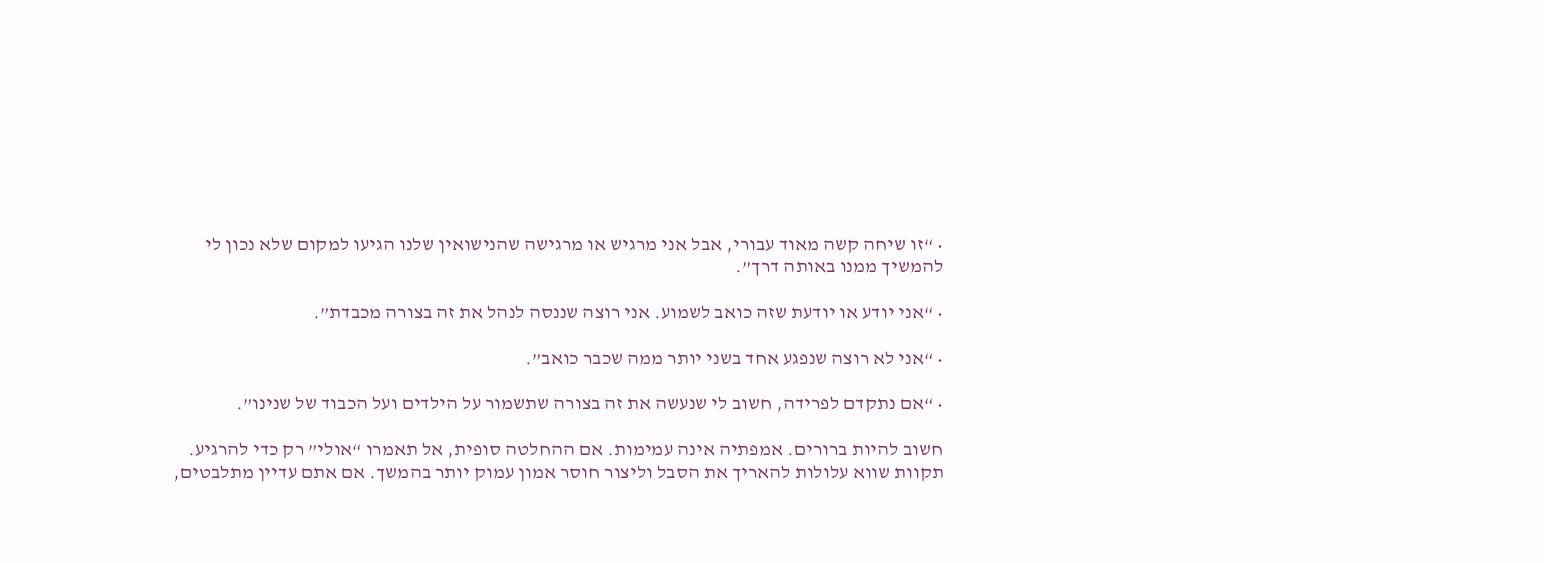• “זו שיחה קשה מאוד עבורי, אבל אני מרגיש או מרגישה שהנישואין שלנו הגיעו למקום שלא נכון לי להמשיך ממנו באותה דרך”.

• “אני יודע או יודעת שזה כואב לשמוע. אני רוצה שננסה לנהל את זה בצורה מכבדת”.

• “אני לא רוצה שנפגע אחד בשני יותר ממה שכבר כואב”.

• “אם נתקדם לפרידה, חשוב לי שנעשה את זה בצורה שתשמור על הילדים ועל הכבוד של שנינו”.

חשוב להיות ברורים. אמפתיה אינה עמימות. אם ההחלטה סופית, אל תאמרו “אולי” רק כדי להרגיע. תקוות שווא עלולות להאריך את הסבל וליצור חוסר אמון עמוק יותר בהמשך. אם אתם עדיין מתלבטים,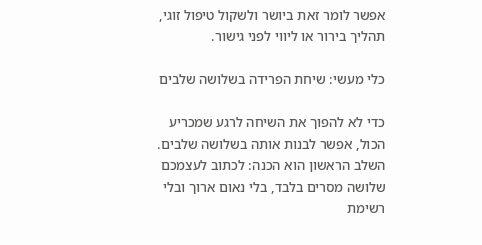אפשר לומר זאת ביושר ולשקול טיפול זוגי, תהליך בירור או ליווי לפני גישור.

כלי מעשי: שיחת הפרידה בשלושה שלבים

כדי לא להפוך את השיחה לרגע שמכריע הכול, אפשר לבנות אותה בשלושה שלבים. השלב הראשון הוא הכנה: לכתוב לעצמכם שלושה מסרים בלבד, בלי נאום ארוך ובלי רשימת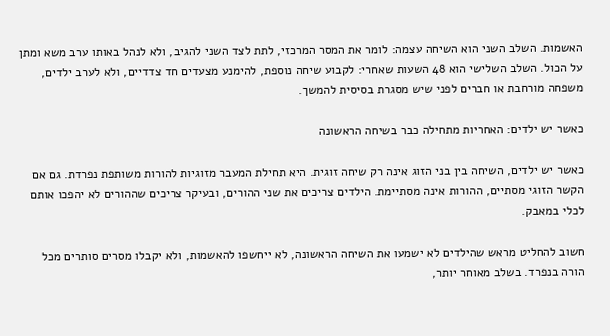האשמות. השלב השני הוא השיחה עצמה: לומר את המסר המרכזי, לתת לצד השני להגיב, ולא לנהל באותו ערב משא ומתן על הכול. השלב השלישי הוא 48 השעות שאחרי: לקבוע שיחה נוספת, להימנע מצעדים חד צדדיים, ולא לערב ילדים, משפחה מורחבת או חברים לפני שיש מסגרת בסיסית להמשך.

כאשר יש ילדים: האחריות מתחילה כבר בשיחה הראשונה

כאשר יש ילדים, השיחה בין בני הזוג אינה רק שיחה זוגית. היא תחילת המעבר מזוגיות להורות משותפת נפרדת. גם אם הקשר הזוגי מסתיים, ההורות אינה מסתיימת. הילדים צריכים את שני ההורים, ובעיקר צריכים שההורים לא יהפכו אותם לכלי במאבק.

חשוב להחליט מראש שהילדים לא ישמעו את השיחה הראשונה, לא ייחשפו להאשמות, ולא יקבלו מסרים סותרים מכל הורה בנפרד. בשלב מאוחר יותר,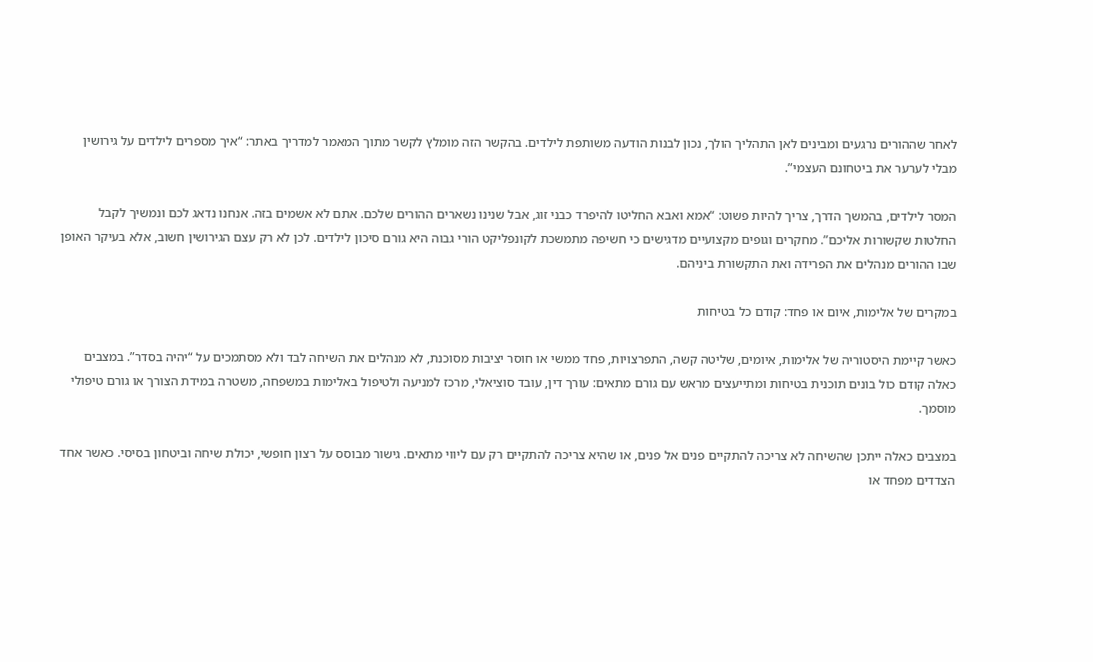לאחר שההורים נרגעים ומבינים לאן התהליך הולך, נכון לבנות הודעה משותפת לילדים. בהקשר הזה מומלץ לקשר מתוך המאמר למדריך באתר: “איך מספרים לילדים על גירושין מבלי לערער את ביטחונם העצמי”.

המסר לילדים, בהמשך הדרך, צריך להיות פשוט: “אמא ואבא החליטו להיפרד כבני זוג, אבל שנינו נשארים ההורים שלכם. אתם לא אשמים בזה. אנחנו נדאג לכם ונמשיך לקבל החלטות שקשורות אליכם”. מחקרים וגופים מקצועיים מדגישים כי חשיפה מתמשכת לקונפליקט הורי גבוה היא גורם סיכון לילדים. לכן לא רק עצם הגירושין חשוב, אלא בעיקר האופן שבו ההורים מנהלים את הפרידה ואת התקשורת ביניהם.

במקרים של אלימות, איום או פחד: קודם כל בטיחות

כאשר קיימת היסטוריה של אלימות, איומים, שליטה קשה, התפרצויות, פחד ממשי או חוסר יציבות מסוכנת, לא מנהלים את השיחה לבד ולא מסתמכים על “יהיה בסדר”. במצבים כאלה קודם כול בונים תוכנית בטיחות ומתייעצים מראש עם גורם מתאים: עורך דין, עובד סוציאלי, מרכז למניעה ולטיפול באלימות במשפחה, משטרה במידת הצורך או גורם טיפולי מוסמך.

במצבים כאלה ייתכן שהשיחה לא צריכה להתקיים פנים אל פנים, או שהיא צריכה להתקיים רק עם ליווי מתאים. גישור מבוסס על רצון חופשי, יכולת שיחה וביטחון בסיסי. כאשר אחד הצדדים מפחד או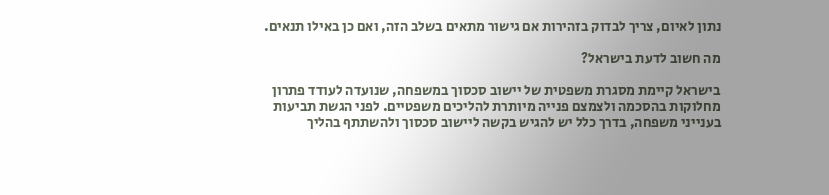נתון לאיום, צריך לבדוק בזהירות אם גישור מתאים בשלב הזה, ואם כן באילו תנאים.

מה חשוב לדעת בישראל?

בישראל קיימת מסגרת משפטית של יישוב סכסוך במשפחה, שנועדה לעודד פתרון מחלוקות בהסכמה ולצמצם פנייה מיותרת להליכים משפטיים. לפני הגשת תביעות בענייני משפחה, בדרך כלל יש להגיש בקשה ליישוב סכסוך ולהשתתף בהליך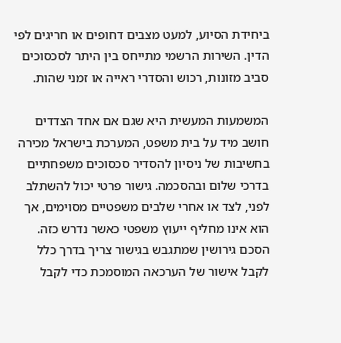ביחידת הסיוע, למעט מצבים דחופים או חריגים לפי הדין. השירות הרשמי מתייחס בין היתר לסכסוכים סביב מזונות, רכוש והסדרי ראייה או זמני שהות.

המשמעות המעשית היא שגם אם אחד הצדדים חושב מיד על בית משפט, המערכת בישראל מכירה בחשיבות של ניסיון להסדיר סכסוכים משפחתיים בדרכי שלום ובהסכמה. גישור פרטי יכול להשתלב לפני, לצד או אחרי שלבים משפטיים מסוימים, אך הוא אינו מחליף ייעוץ משפטי כאשר נדרש כזה. הסכם גירושין שמתגבש בגישור צריך בדרך כלל לקבל אישור של הערכאה המוסמכת כדי לקבל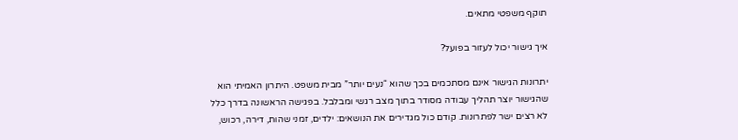תוקף משפטי מתאים.

איך גישור יכול לעזור בפועל?

יתרונות הגישור אינם מסתכמים בכך שהוא “נעים יותר” מבית משפט. היתרון האמיתי הוא שהגישור יוצר תהליך עבודה מסודר בתוך מצב רגשי ומבלבל. בפגישה הראשונה בדרך כלל לא רצים ישר לפתרונות. קודם כול מגדירים את הנושאים: ילדים, זמני שהות, דירה, רכוש,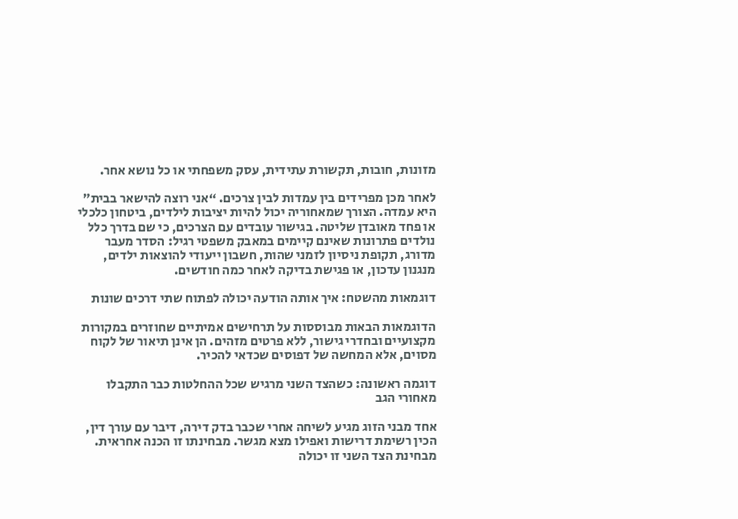מזונות, חובות, תקשורת עתידית, עסק משפחתי או כל נושא אחר.

לאחר מכן מפרידים בין עמדות לבין צרכים. “אני רוצה להישאר בבית” היא עמדה. הצורך שמאחוריה יכול להיות יציבות לילדים, ביטחון כלכלי או פחד מאובדן שליטה. בגישור עובדים עם הצרכים, כי שם בדרך כלל נולדים פתרונות שאינם קיימים במאבק משפטי רגיל: הסדר מעבר מדורג, תקופת ניסיון לזמני שהות, חשבון ייעודי להוצאות ילדים, מנגנון עדכון, או פגישת בדיקה לאחר כמה חודשים.

דוגמאות מהשטח: איך אותה הודעה יכולה לפתוח שתי דרכים שונות

הדוגמאות הבאות מבוססות על תרחישים אמיתיים שחוזרים במקורות מקצועיים ובחדרי גישור, ללא פרטים מזהים. הן אינן תיאור של לקוח מסוים, אלא המחשה של דפוסים שכדאי להכיר.

דוגמה ראשונה: כשהצד השני מרגיש שכל ההחלטות כבר התקבלו מאחורי הגב

אחד מבני הזוג מגיע לשיחה אחרי שכבר בדק דירה, דיבר עם עורך דין, הכין רשימת דרישות ואפילו מצא מגשר. מבחינתו זו הכנה אחראית. מבחינת הצד השני זו יכולה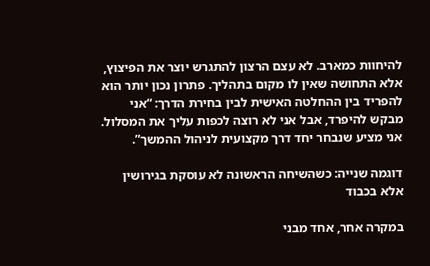להיחוות כמארב. לא עצם הרצון להתגרש יוצר את הפיצוץ, אלא התחושה שאין לו מקום בתהליך. פתרון נכון יותר הוא להפריד בין ההחלטה האישית לבין בחירת הדרך: “אני מבקש להיפרד, אבל אני לא רוצה לכפות עליך את המסלול. אני מציע שנבחר יחד דרך מקצועית לניהול ההמשך”.

דוגמה שנייה: כשהשיחה הראשונה לא עוסקת בגירושין אלא בכבוד

במקרה אחר, אחד מבני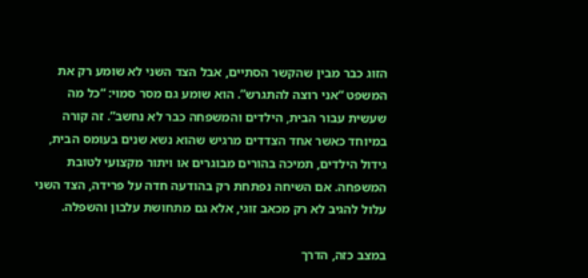הזוג כבר מבין שהקשר הסתיים, אבל הצד השני לא שומע רק את המשפט “אני רוצה להתגרש”. הוא שומע גם מסר סמוי: “כל מה שעשית עבור הבית, הילדים והמשפחה כבר לא נחשב”. זה קורה במיוחד כאשר אחד הצדדים מרגיש שהוא נשא שנים בעומס הבית, גידול הילדים, תמיכה בהורים מבוגרים או ויתור מקצועי לטובת המשפחה. אם השיחה נפתחת רק בהודעה חדה על פרידה, הצד השני עלול להגיב לא רק מכאב זוגי, אלא גם מתחושת עלבון והשפלה.

במצב כזה, הדרך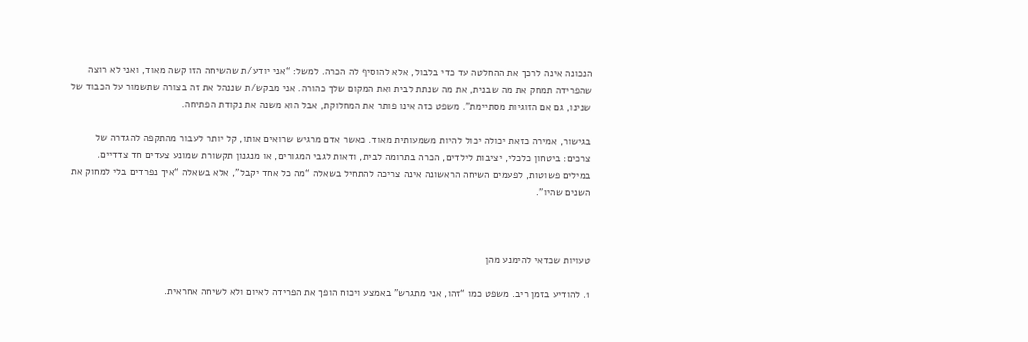הנכונה אינה לרכך את ההחלטה עד כדי בלבול, אלא להוסיף לה הכרה. למשל: “אני יודע/ת שהשיחה הזו קשה מאוד, ואני לא רוצה שהפרידה תמחק את מה שבנית, את מה שנתת לבית ואת המקום שלך כהורה. אני מבקש/ת שננהל את זה בצורה שתשמור על הכבוד של שנינו, גם אם הזוגיות מסתיימת”. משפט כזה אינו פותר את המחלוקת, אבל הוא משנה את נקודת הפתיחה.

בגישור, אמירה כזאת יכולה יכול להיות משמעותית מאוד. כאשר אדם מרגיש שרואים אותו, קל יותר לעבור מהתקפה להגדרה של צרכים: ביטחון כלכלי, יציבות לילדים, הכרה בתרומה לבית, ודאות לגבי המגורים, או מנגנון תקשורת שמונע צעדים חד צדדיים. במילים פשוטות, לפעמים השיחה הראשונה אינה צריכה להתחיל בשאלה “מה כל אחד יקבל”, אלא בשאלה “איך נפרדים בלי למחוק את השנים שהיו”.



טעויות שכדאי להימנע מהן

1. להודיע בזמן ריב. משפט כמו “זהו, אני מתגרש” באמצע ויכוח הופך את הפרידה לאיום ולא לשיחה אחראית.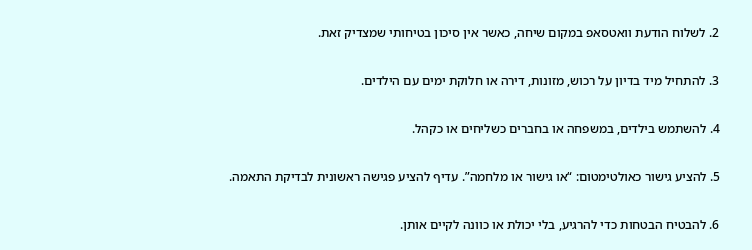2. לשלוח הודעת וואטסאפ במקום שיחה, כאשר אין סיכון בטיחותי שמצדיק זאת.

3. להתחיל מיד בדיון על רכוש, מזונות, דירה או חלוקת ימים עם הילדים.

4. להשתמש בילדים, במשפחה או בחברים כשליחים או כקהל.

5. להציע גישור כאולטימטום: “או גישור או מלחמה”. עדיף להציע פגישה ראשונית לבדיקת התאמה.

6. להבטיח הבטחות כדי להרגיע, בלי יכולת או כוונה לקיים אותן.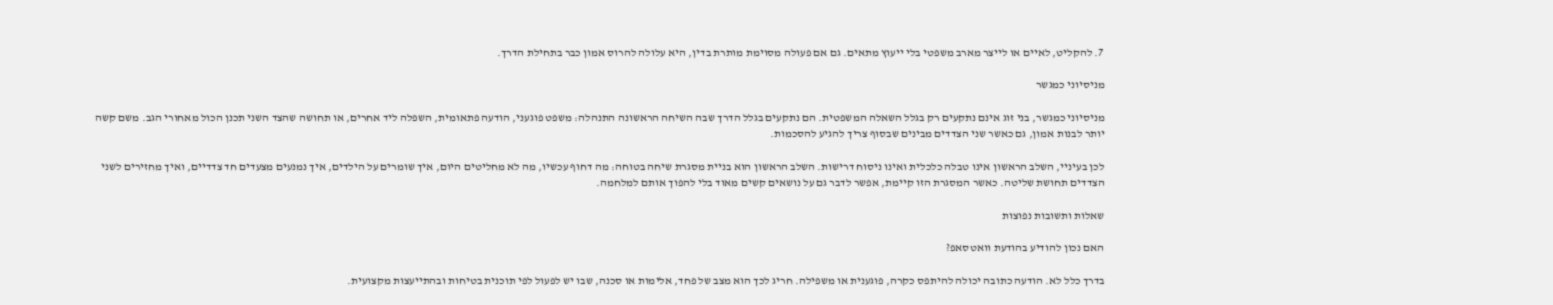7. להקליט, לאיים או לייצר מארב משפטי בלי ייעוץ מתאים. גם אם פעולה מסוימת מותרת בדין, היא עלולה להרוס אמון כבר בתחילת הדרך.

מניסיוני כמגשר

מניסיוני כמגשר, בני זוג אינם נתקעים רק בגלל השאלה המשפטית. הם נתקעים בגלל הדרך שבה השיחה הראשונה התנהלה: משפט פוגעני, הודעה פתאומית, השפלה ליד אחרים, או תחושה שהצד השני תכנן הכול מאחורי הגב. משם קשה יותר לבנות אמון, גם כאשר שני הצדדים מבינים שבסוף צריך להגיע להסכמות.

לכן בעיניי, השלב הראשון אינו טבלה כלכלית ואינו ניסוח דרישות. השלב הראשון הוא בניית מסגרת שיחה בטוחה: מה דחוף עכשיו, מה לא מחליטים היום, איך שומרים על הילדים, איך נמנעים מצעדים חד צדדיים, ואיך מחזירים לשני הצדדים תחושת שליטה. כאשר המסגרת הזו קיימת, אפשר לדבר גם על נושאים קשים מאוד בלי להפוך אותם למלחמה.

שאלות ותשובות נפוצות

האם נכון להודיע בהודעת וואטסאפ?

בדרך כלל לא. הודעה כתובה יכולה להיתפס כקרה, פוגענית או משפילה. חריג לכך הוא מצב של פחד, אלימות או סכנה, שבו יש לפעול לפי תוכנית בטיחות ובהתייעצות מקצועית.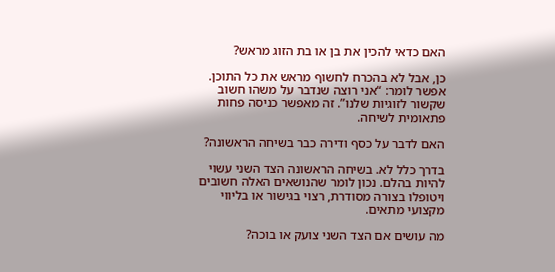האם כדאי להכין את בן או בת הזוג מראש?

כן, אבל לא בהכרח לחשוף מראש את כל התוכן. אפשר לומר: “אני רוצה שנדבר על משהו חשוב שקשור לזוגיות שלנו”. זה מאפשר כניסה פחות פתאומית לשיחה.

האם לדבר על כסף ודירה כבר בשיחה הראשונה?

בדרך כלל לא. בשיחה הראשונה הצד השני עשוי להיות בהלם. נכון לומר שהנושאים האלה חשובים ויטופלו בצורה מסודרת, רצוי בגישור או בליווי מקצועי מתאים.

מה עושים אם הצד השני צועק או בוכה?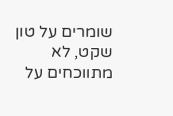שומרים על טון שקט, לא מתווכחים על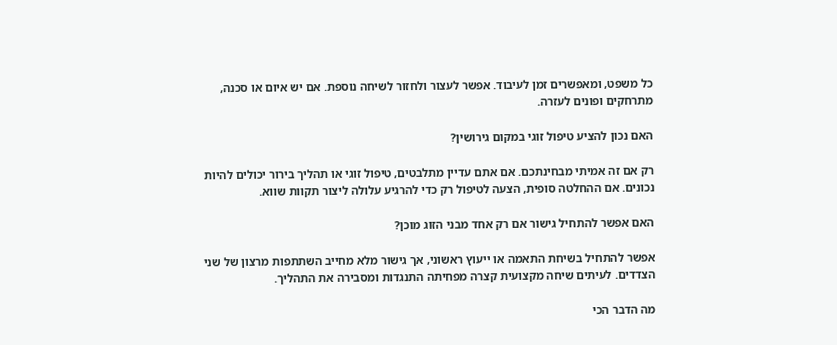כל משפט, ומאפשרים זמן לעיבוד. אפשר לעצור ולחזור לשיחה נוספת. אם יש איום או סכנה, מתרחקים ופונים לעזרה.

האם נכון להציע טיפול זוגי במקום גירושין?

רק אם זה אמיתי מבחינתכם. אם אתם עדיין מתלבטים, טיפול זוגי או תהליך בירור יכולים להיות נכונים. אם ההחלטה סופית, הצעה לטיפול רק כדי להרגיע עלולה ליצור תקוות שווא.

האם אפשר להתחיל גישור אם רק אחד מבני הזוג מוכן?

אפשר להתחיל בשיחת התאמה או ייעוץ ראשוני, אך גישור מלא מחייב השתתפות מרצון של שני הצדדים. לעיתים שיחה מקצועית קצרה מפחיתה התנגדות ומסבירה את התהליך.

מה הדבר הכי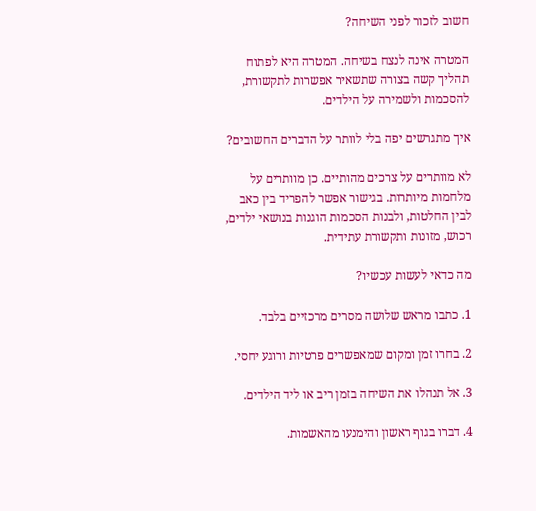חשוב לזכור לפני השיחה?

המטרה אינה לנצח בשיחה. המטרה היא לפתוח תהליך קשה בצורה שתשאיר אפשרות לתקשורת, להסכמות ולשמירה על הילדים.

איך מתגרשים יפה בלי לוותר על הדברים החשובים?

לא מוותרים על צרכים מהותיים. כן מוותרים על מלחמות מיותרות. בגישור אפשר להפריד בין כאב לבין החלטות, ולבנות הסכמות הוגנות בנושאי ילדים, רכוש, מזונות ותקשורת עתידית.

מה כדאי לעשות עכשיו?

1. כתבו מראש שלושה מסרים מרכזיים בלבד.

2. בחרו זמן ומקום שמאפשרים פרטיות ורוגע יחסי.

3. אל תנהלו את השיחה בזמן ריב או ליד הילדים.

4. דברו בגוף ראשון והימנעו מהאשמות.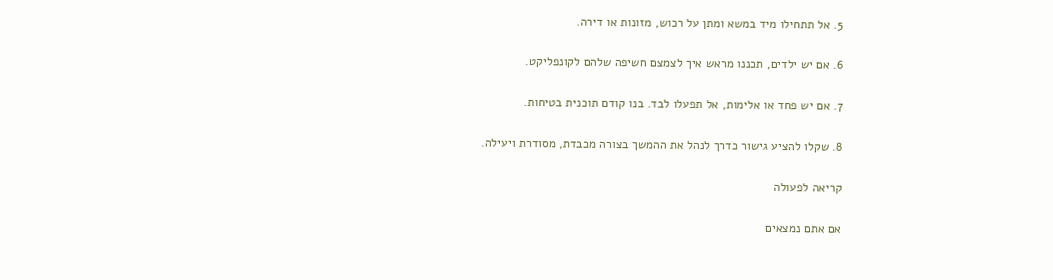5. אל תתחילו מיד במשא ומתן על רכוש, מזונות או דירה.

6. אם יש ילדים, תכננו מראש איך לצמצם חשיפה שלהם לקונפליקט.

7. אם יש פחד או אלימות, אל תפעלו לבד. בנו קודם תוכנית בטיחות.

8. שקלו להציע גישור כדרך לנהל את ההמשך בצורה מכבדת, מסודרת ויעילה.

קריאה לפעולה

אם אתם נמצאים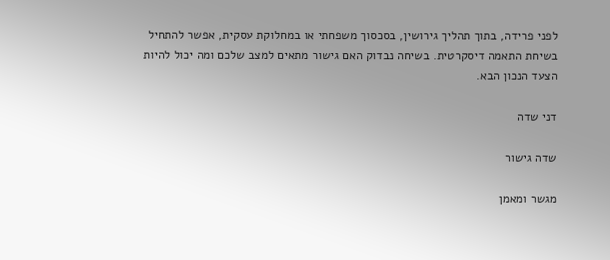לפני פרידה, בתוך תהליך גירושין, בסכסוך משפחתי או במחלוקת עסקית, אפשר להתחיל בשיחת התאמה דיסקרטית. בשיחה נבדוק האם גישור מתאים למצב שלכם ומה יכול להיות הצעד הנכון הבא.

דני שדה

שדה גישור

מגשר ומאמן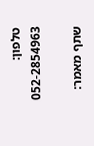טלפון: 052-2854963

שתף מאמר: